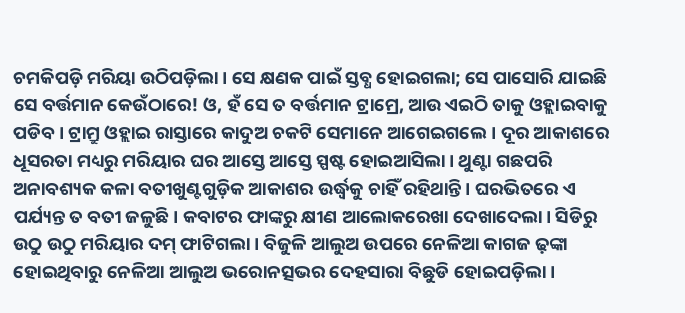ଚମକିପଡ଼ି ମରିୟା ଉଠିପଡ଼ିଲା। ସେ କ୍ଷଣକ ପାଇଁ ସ୍ତବ୍ଧ ହୋଇଗଲା; ସେ ପାସୋରି ଯାଇଛି ସେ ବର୍ତ୍ତମାନ କେଉଁଠାରେ! ଓ, ହଁ ସେ ତ ବର୍ତ୍ତମାନ ଟ୍ରାମ୍ରେ, ଆଉ ଏଇଠି ତାକୁ ଓହ୍ଲାଇବାକୁ ପଡିବ। ଟ୍ରାମ୍ରୁ ଓହ୍ଲାଇ ରାସ୍ତାରେ କାଦୁଅ ଚକଟି ସେମାନେ ଆଗେଇଗଲେ। ଦୂର ଆକାଶରେ ଧୂସରତା ମଧ୍ୟରୁ ମରିୟାର ଘର ଆସ୍ତେ ଆସ୍ତେ ସ୍ପଷ୍ଟ ହୋଇଆସିଲା। ଥୁଣ୍ଟା ଗଛପରି ଅନାବଶ୍ୟକ କଳା ବତୀଖୁଣ୍ଟଗୁଡ଼ିକ ଆକାଶର ଉର୍ଦ୍ଧ୍ବକୁ ଚାହିଁ ରହିଥାନ୍ତି। ଘରଭିତରେ ଏ ପର୍ଯ୍ୟନ୍ତ ତ ବତୀ ଜଳୁଛି। କବାଟର ଫାଙ୍କରୁ କ୍ଷୀଣ ଆଲୋକରେଖା ଦେଖାଦେଲା। ସିଡିରୁ ଉଠୁ ଉଠୁ ମରିୟାର ଦମ୍ ଫାଟିଗଲା। ବିଜୁଳି ଆଲୁଅ ଉପରେ ନେଳିଆ କାଗଜ ଢ଼ଙ୍କା ହୋଇଥିବାରୁ ନେଳିଆ ଆଲୁଅ ଭରୋନତ୍ସଭର ଦେହସାରା ବିଛୁଡି ହୋଇପଡ଼ିଲା।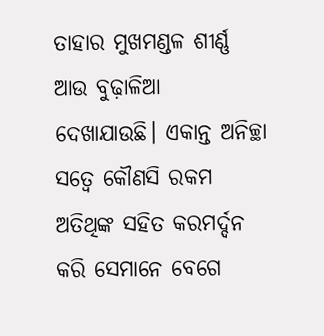ତାହାର ମୁଖମଣ୍ଡଳ ଶୀର୍ଣ୍ଣ ଆଉ ବୁଢ଼ାଳିଆ ଦେଖାଯାଉଛି। ଏକାନ୍ତ ଅନିଚ୍ଛା ସତ୍ବେ କୌଣସି ରକମ ଅତିଥିଙ୍କ ସହିତ କରମର୍ଦ୍ଦନ କରି ସେମାନେ ବେଗେ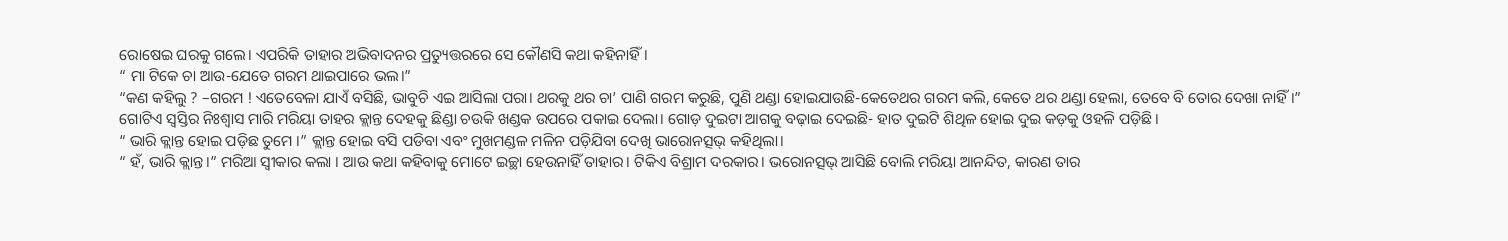ରୋଷେଇ ଘରକୁ ଗଲେ। ଏପରିକି ତାହାର ଅଭିବାଦନର ପ୍ରତ୍ୟୁତ୍ତରରେ ସେ କୌଣସି କଥା କହିନାହିଁ।
“ ମା ଟିକେ ଚା ଆଉ-ଯେତେ ଗରମ ଥାଇପାରେ ଭଲ।”
“କଣ କହିଲୁ ? –ଗରମ ! ଏତେବେଳା ଯାଏଁ ବସିଛି, ଭାବୁଚି ଏଇ ଆସିଲା ପରା। ଥରକୁ ଥର ଚା’ ପାଣି ଗରମ କରୁଛି, ପୁଣି ଥଣ୍ଡା ହୋଇଯାଉଛି-କେତେଥର ଗରମ କଲି, କେତେ ଥର ଥଣ୍ଡା ହେଲା, ତେବେ ବି ତୋର ଦେଖା ନାହିଁ।”
ଗୋଟିଏ ସ୍ବସ୍ତିର ନିଃଶ୍ବାସ ମାରି ମରିୟା ତାହର କ୍ଲାନ୍ତ ଦେହକୁ ଛିଣ୍ଡା ଚଉକି ଖଣ୍ଡକ ଉପରେ ପକାଇ ଦେଲା। ଗୋଡ଼ ଦୁଇଟା ଆଗକୁ ବଢ଼ାଇ ଦେଇଛି- ହାତ ଦୁଇଟି ଶିଥିଳ ହୋଇ ଦୁଇ କଡ଼କୁ ଓହଳି ପଡ଼ିଛି।
“ ଭାରି କ୍ଲାନ୍ତ ହୋଇ ପଡ଼ିଛ ତୁମେ ।” କ୍ଲାନ୍ତ ହୋଇ ବସି ପଡିବା ଏବଂ ମୁଖମଣ୍ଡଳ ମଳିନ ପଡ଼ିଯିବା ଦେଖି ଭାରୋନତ୍ସଭ୍ କହିଥିଲା।
“ ହଁ, ଭାରି କ୍ଲାନ୍ତ।” ମରିଆ ସ୍ବୀକାର କଲା । ଆଉ କଥା କହିବାକୁ ମୋଟେ ଇଚ୍ଛା ହେଉନାହିଁ ତାହାର। ଟିକିଏ ବିଶ୍ରାମ ଦରକାର। ଭରୋନତ୍ସଭ୍ ଆସିଛି ବୋଲି ମରିୟା ଆନନ୍ଦିତ, କାରଣ ତାର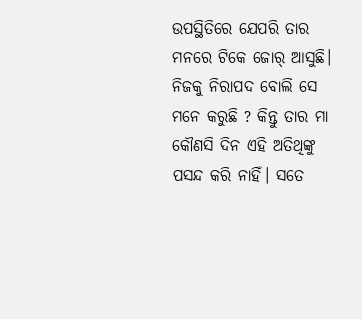ଉପସ୍ଥିତିରେ ଯେପରି ତାର ମନରେ ଟିକେ ଜୋର୍ ଆସୁଛି। ନିଜକୁ ନିରାପଦ ବୋଲି ସେ ମନେ କରୁଛି ? କିନ୍ତୁ ତାର ମା କୌଣସି ଦିନ ଏହି ଅତିଥିଙ୍କୁ ପସନ୍ଦ କରି ନାହିଁ। ସତେ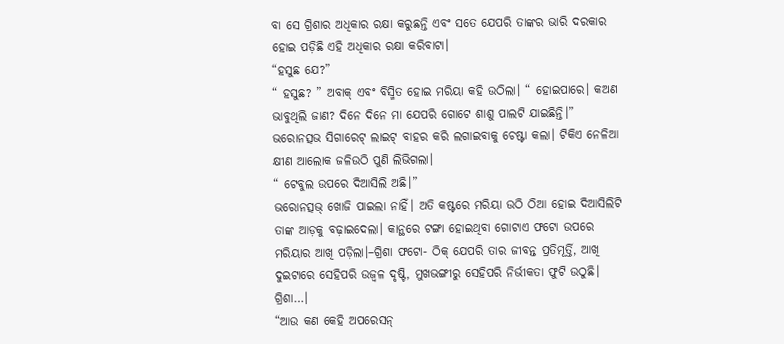ବା ସେ ଗ୍ରିଶାର ଅଧିକାର ରକ୍ଷା କରୁଛନ୍ତି ଏବଂ ସତେ ଯେପରି ତାଙ୍କର ଭାରି ଦରକାର ହୋଇ ପଡ଼ିଛି ଏହି ଅଧିକାର ରକ୍ଷା କରିବାଟା।
“ହସୁଛ ଯେ?”
“ ହସୁଛ? ” ଅବାକ୍ ଏବଂ ବିସ୍ମିତ ହୋଇ ମରିୟା କହି ଉଠିଲା। “ ହୋଇପାରେ। କଅଣ ଭାବୁଥିଲି ଜାଣ? ଦିନେ ଦିନେ ମା ଯେପରି ଗୋଟେ ଶାଶୁ ପାଲଟି ଯାଇଛିନ୍ତି।”
ଭରୋନତ୍ସଭ ସିଗାରେଟ୍ ଲାଇଟ୍ ବାହର କରି ଲଗାଇବାକୁ ଚେଷ୍ଟା କଲା। ଟିକିଏ ନେଳିଆ କ୍ଷୀଣ ଆଲୋକ ଜଳିଉଠି ପୁଣି ଲିଭିଗଲା।
“ ଟେବୁଲ ଉପରେ ଦିଆସିଲି ଅଛି।”
ଭରୋନତ୍ସଭ୍ ଖୋଜି ପାଇଲା ନାହିଁ। ଅତି କଷ୍ଟରେ ମରିୟା ଉଠି ଠିଆ ହୋଇ ଦିଆସିଲିଟି ତାଙ୍କ ଆଡ଼କୁ ବଢ଼ାଇଦେଲା। କାନ୍ଥରେ ଟଙ୍ଗା ହୋଇଥିବା ଗୋଟାଏ ଫଟୋ ଉପରେ ମରିୟାର ଆଖି ପଡ଼ିଲା।–ଗ୍ରିଶା ଫଟୋ- ଠିକ୍ ଯେପରି ତାର ଜୀବନ୍ତ ପ୍ରତିମୂର୍ତ୍ତି, ଆଖି ଦୁଇଟାରେ ସେହିପରି ଉଜ୍ବଳ ଦୃଷ୍ଟି, ମୁଖଭଙ୍ଗୀରୁ ସେହିପରି ନିର୍ଭୀକତା ଫୁଟି ଉଠୁଛି। ଗ୍ରିଶା…।
“ଆଉ କଣ କେହି ଅପରେସନ୍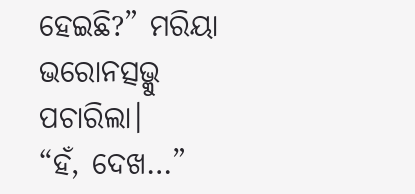ହେଇଛି?” ମରିୟା ଭରୋନତ୍ସଭ୍କୁ ପଚାରିଲା।
“ହଁ, ଦେଖ…”